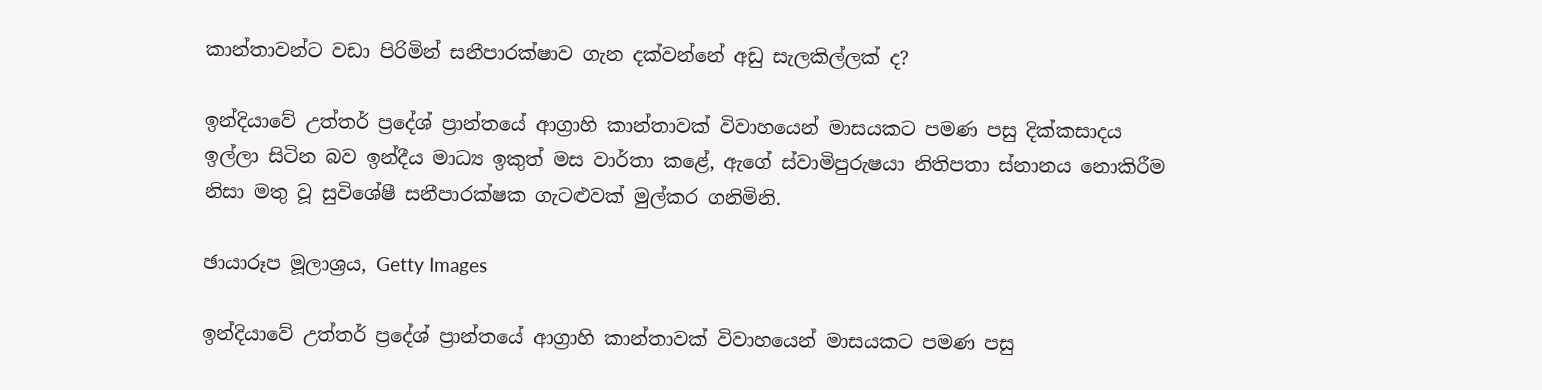කාන්තාවන්ට වඩා පිරිමින් සනීපාරක්ෂාව ගැන දක්වන්නේ අඩු සැලකිල්ලක් ද?

ඉන්දියාවේ උත්තර් ප්‍රදේශ් ප්‍රාන්තයේ ආග්‍රාහි කාන්තාවක් විවාහයෙන් මාසයකට පමණ පසු දික්කසාදය ඉල්ලා සිටින බව ඉන්දීය මාධ්‍ය ඉකුත් මස වාර්තා කළේ, ඇගේ ස්වාමිපුරුෂයා නිතිපතා ස්නානය නොකිරීම නිසා මතු වූ සුවිශේෂී සනීපාරක්ෂක ගැටළුවක් මුල්කර ගනිමිනි.

ඡායාරූප මූලාශ්‍රය, Getty Images

ඉන්දියාවේ උත්තර් ප්‍රදේශ් ප්‍රාන්තයේ ආග්‍රාහි කාන්තාවක් විවාහයෙන් මාසයකට පමණ පසු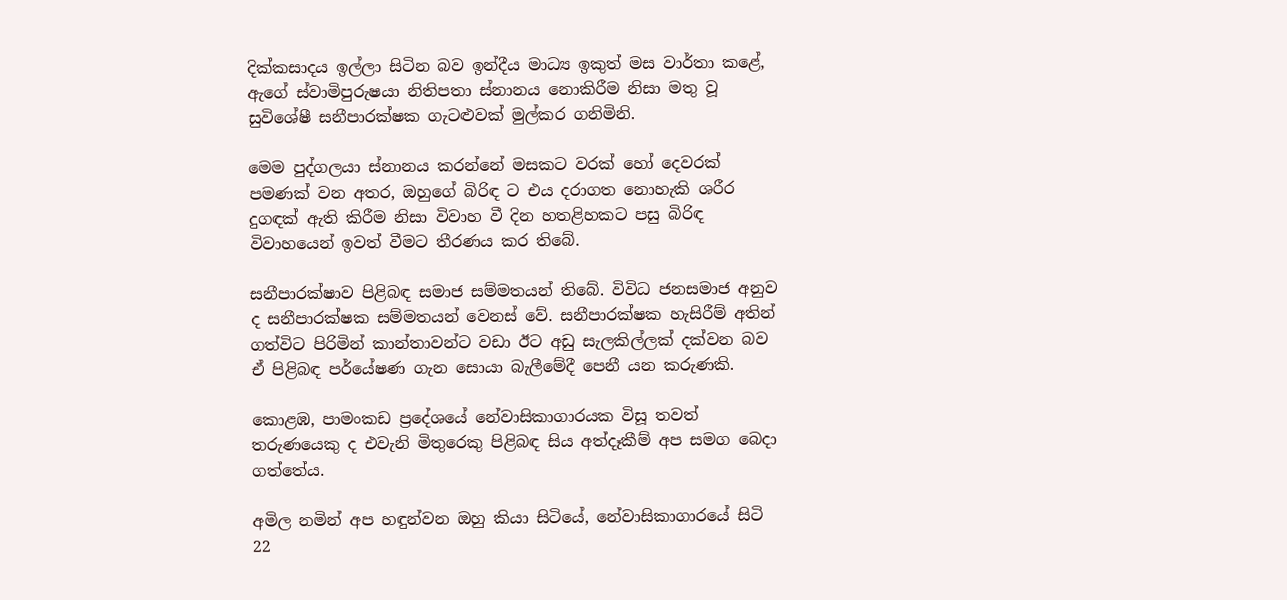දික්කසාදය ඉල්ලා සිටින බව ඉන්දීය මාධ්‍ය ඉකුත් මස වාර්තා කළේ, ඇගේ ස්වාමිපුරුෂයා නිතිපතා ස්නානය නොකිරීම නිසා මතු වූ සුවිශේෂී සනීපාරක්ෂක ගැටළුවක් මුල්කර ගනිමිනි.

මෙම පුද්ගලයා ස්නානය කරන්නේ මසකට වරක් හෝ දෙවරක් පමණක් වන අතර, ඔහුගේ බිරිඳ ට එය දරාගත නොහැකි ශරීර දුගඳක් ඇති කිරීම නිසා විවාහ වී දින හතළිහකට පසු බිරිඳ විවාහයෙන් ඉවත් වීමට තීරණය කර තිබේ.

සනීපාරක්ෂාව පිළිබඳ සමාජ සම්මතයන් තිබේ. විවිධ ජනසමාජ අනුව ද සනීපාරක්ෂක සම්මතයන් වෙනස් වේ. සනීපාරක්ෂක හැසිරීම් අතින් ගත්විට පිරිමින් කාන්තාවන්ට වඩා ඊට අඩු සැලකිල්ලක් දක්වන බව ඒ පිළිබඳ පර්යේෂණ ගැන සොයා බැලීමේදී පෙනී යන කරුණකි.

කොළඹ, පාමංකඩ ප්‍රදේශයේ නේවාසිකාගාරයක විසූ තවත් තරුණයෙකු ද එවැනි මිතුරෙකු පිළිබඳ සිය අත්දෑකීම් අප සමග බෙදා ගත්තේය.

අමිල නමින් අප හඳුන්වන ඔහු කියා සිටියේ, නේවාසිකාගාරයේ සිටි 22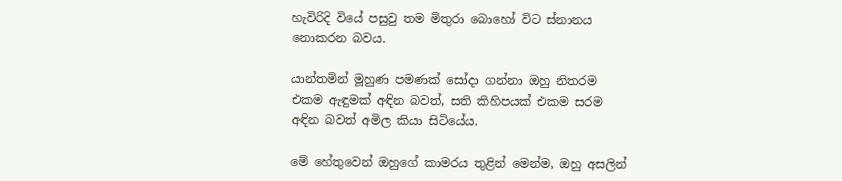හැවිරිදි වියේ පසුවු තම මිතුරා බොහෝ විට ස්නානය නොකරන බවය.

යාන්තමින් මූහුණ පමණක් සෝදා ගන්නා ඔහු නිතරම එකම ඇඳුමක් අඳින බවත්, සති කිහිපයක් එකම සරම අඳින බවත් අමිල කියා සිටියේය.

මේ හේතුවෙන් ඔහුගේ කාමරය තුළින් මෙන්ම, ඔහු අසලින්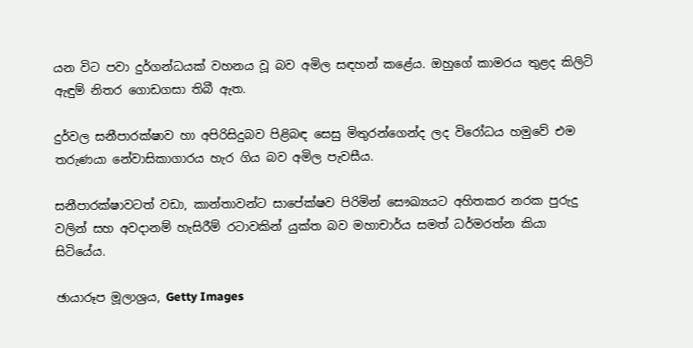යන විට පවා දුර්ගන්ධයක් වහනය වූ බව අමිල සඳහන් කළේය. ඔහුගේ කාමරය තුළද කිලිටි ඇඳුම් නිතර ගොඩගසා තිබී ඇත.

දුර්වල සනීපාරක්ෂාව හා අපිරිසිදුබව පිළිබඳ සෙසු මිතුරන්ගෙන්ද ලද විරෝධය හමුවේ එම තරුණයා නේවාසිකාගාරය හැර ගිය බව අමිල පැවසීය.

සනීපාරක්ෂාවටත් වඩා, කාන්තාවන්ට සාපේක්ෂව පිරිමින් සෞඛ්‍යයට අහිතකර නරක පුරුදු වලින් සහ අවදානම් හැසිරීම් රටාවකින් යුක්ත බව මහාචාර්ය සමත් ධර්මරත්න කියා සිටියේය.

ඡායාරූප මූලාශ්‍රය, Getty Images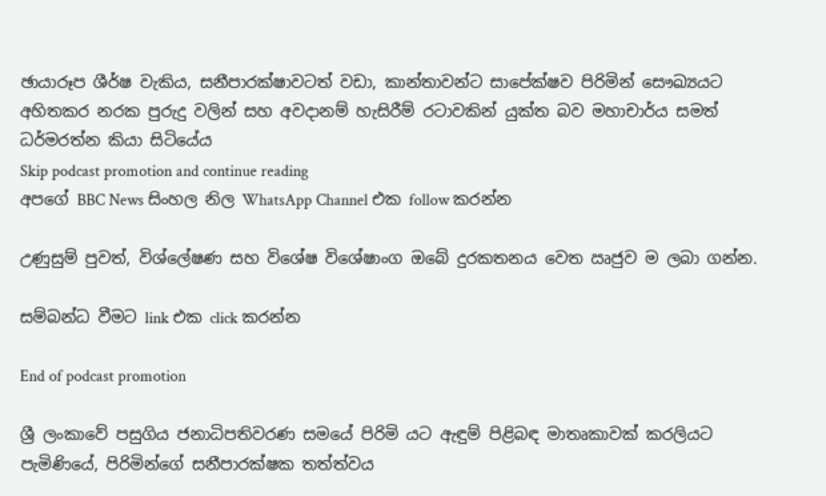ඡායාරූප ශීර්ෂ වැකිය, සනීපාරක්ෂාවටත් වඩා, කාන්තාවන්ට සාපේක්ෂව පිරිමින් සෞඛ්‍යයට අහිතකර නරක පුරුදු වලින් සහ අවදානම් හැසිරීම් රටාවකින් යුක්ත බව මහාචාර්ය සමත් ධර්මරත්න කියා සිටියේය
Skip podcast promotion and continue reading
අපගේ BBC News සිංහල නිල WhatsApp Channel එක follow කරන්න

උණුසුම් පුවත්, විශ්ලේෂණ සහ විශේෂ විශේෂාංග ඔබේ දුරකතනය වෙත ඍජුව ම ලබා ගන්න.

සම්බන්ධ වීමට link එක click කරන්න

End of podcast promotion

ශ්‍රී ලංකාවේ පසුගිය ජනාධිපතිවරණ සමයේ පිරිමි යට ඇඳුම් පිළිබඳ මාතෘකාවක් කරලියට පැමිණියේ, පිරිමින්ගේ සනීපාරක්ෂක තත්ත්වය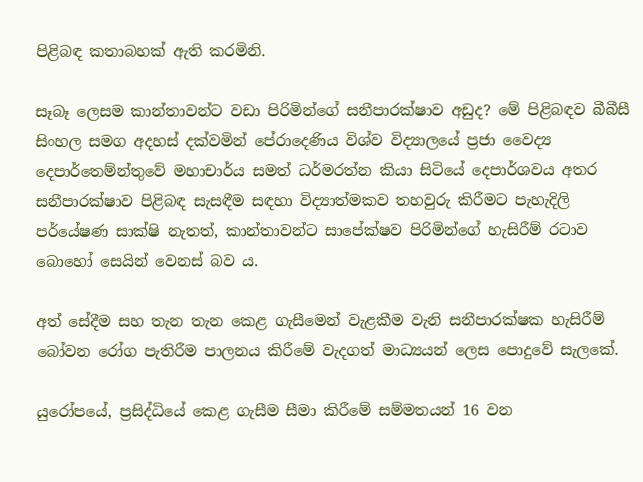පිළිබඳ කතාබහක් ඇති කරමිනි.

සෑබෑ ලෙසම කාන්තාවන්ට වඩා පිරිමින්ගේ සනීපාරක්ෂාව අඩුද? මේ පිළිබඳව බීබීසී සිංහල සමග අදහස් දක්වමින් පේරාදෙණිය විශ්ව විද්‍යාලයේ ප්‍රජා වෛද්‍ය දෙපාර්තෙම්න්තුවේ මහාචාර්ය සමත් ධර්මරත්න කියා සිටියේ දෙපාර්ශවය අතර සනීපාරක්ෂාව පිළිබඳ සැසඳීම සඳහා විද්‍යාත්මකව තහවුරු කිරීමට පැහැදිලි පර්යේෂණ සාක්ෂි නැතත්, කාන්තාවන්ට සාපේක්ෂව පිරිමින්ගේ හැසිරීම් රටාව බොහෝ සෙයින් වෙනස් බව ය.

අත් සේදීම සහ තැන තැන කෙළ ගැසීමෙන් වැළකීම වැනි සනීපාරක්ෂක හැසිරීම් බෝවන රෝග පැතිරීම පාලනය කිරීමේ වැදගත් මාධ්‍යයන් ලෙස පොදුවේ සැලකේ.

යුරෝපයේ, ප්‍රසිද්ධියේ කෙළ ගැසීම සීමා කිරීමේ සම්මතයන් 16 වන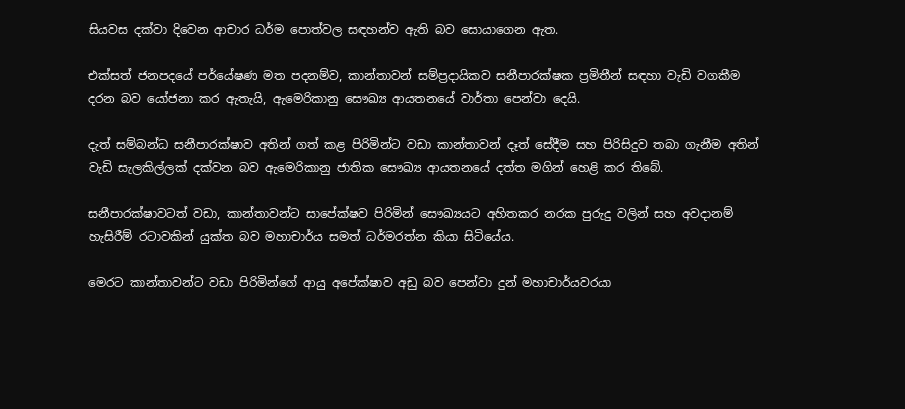සියවස දක්වා දිවෙන ආචාර ධර්ම පොත්වල සඳහන්ව ඇති බව සොයාගෙන ඇත.

එක්සත් ජනපදයේ පර්යේෂණ මත පදනම්ව, කාන්තාවන් සම්ප්‍රදායිකව සනීපාරක්ෂක ප්‍රමිතීන් සඳහා වැඩි වගකීම දරන බව යෝජනා කර ඇතැයි, ඇමෙරිකානු සෞඛ්‍ය ආයතනයේ වාර්තා පෙන්වා දෙයි.

දැත් සම්බන්ධ සනීපාරක්ෂාව අතින් ගත් කළ පිරිමින්ට වඩා කාන්තාවන් දෑත් සේදීම සහ පිරිසිදුව තබා ගැනීම අතින් වැඩි සැලකිල්ලක් දක්වන බව ඇමෙරිකානු ජාතික සෞඛ්‍ය ආයතනයේ දත්ත මගින් හෙළි කර තිබේ.

සනීපාරක්ෂාවටත් වඩා, කාන්තාවන්ට සාපේක්ෂව පිරිමින් සෞඛ්‍යයට අහිතකර නරක පුරුදු වලින් සහ අවදානම් හැසිරීම් රටාවකින් යුක්ත බව මහාචාර්ය සමත් ධර්මරත්න කියා සිටියේය.

මෙරට කාන්තාවන්ට වඩා පිරිමින්ගේ ආයු අපේක්ෂාව අඩු බව පෙන්වා දුන් මහාචාර්යවරයා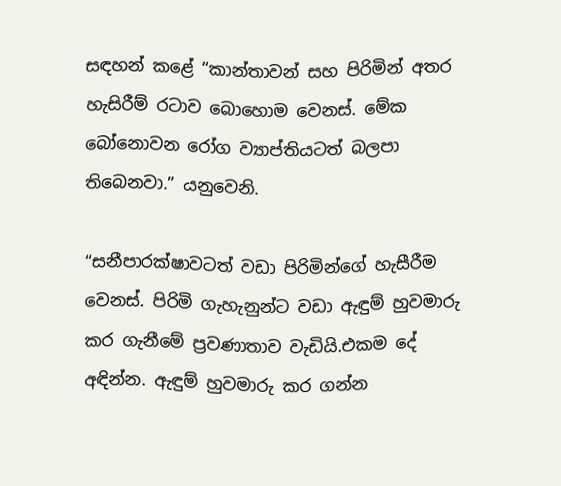සඳහන් කළේ “කාන්තාවන් සහ පිරිමින් අතර හැසිරීම් රටාව බොහොම වෙනස්. මේක බෝනොවන රෝග ව්‍යාප්තියටත් බලපා තිබෙනවා.” යනුවෙනි.

“සනීපාරක්ෂාවටත් වඩා පිරිමින්ගේ හැසීරීම වෙනස්. පිරිමි ගැහැනුන්ට වඩා ඇඳුම් හුවමාරු කර ගැනීමේ ප්‍රවණාතාව වැඩියි.එකම දේ අඳින්න. ඇඳුම් හුවමාරු කර ගන්න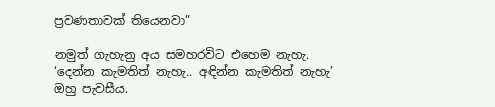ප්‍රවණතාවක් තියෙනවා”

නමුත් ගැහැනු අය සමහරවිට එහෙම නැහැ. ‘දෙන්න කැමතිත් නැහැ.. අඳින්න කැමතිත් නැහැ’ ඔහු පැවසීය.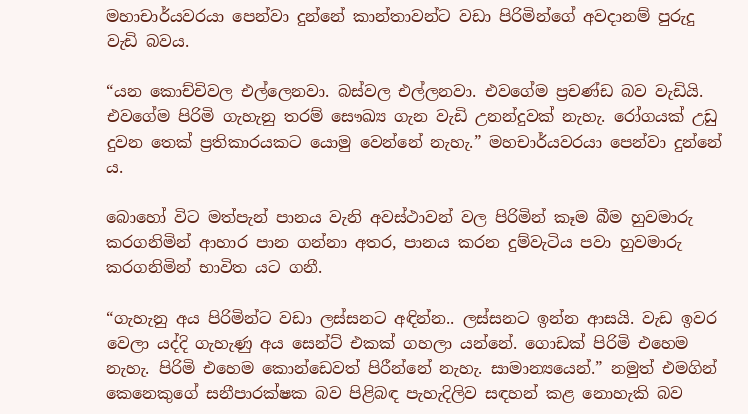මහාචාර්යවරයා පෙන්වා දුන්නේ කාන්තාවන්ට වඩා පිරිමින්ගේ අවදානම් පුරුදු වැඩි බවය.

“යන කොච්චිවල එල්ලෙනවා. බස්වල එල්ලනවා. එවගේම ප්‍රචණ්ඩ බව වැඩියි. එවගේම පිරිමි ගැහැනු තරම් සෞඛ්‍ය ගැන වැඩි උනන්දුවක් නැහැ. රෝගයක් උඩු දුවන තෙක් ප්‍රතිකාරයකට යොමු වෙන්නේ නැහැ.” මහචාර්යවරයා පෙන්වා දුන්නේ ය.

බොහෝ විට මත්පැන් පානය වැනි අවස්ථාවන් වල පිරිමින් කෑම බීම හුවමාරු කරගනිමින් ආහාර පාන ගන්නා අතර, පානය කරන දුම්වැටිය පවා හුවමාරු කරගනිමින් භාවිත යට ගනී.

“ගැහැනු අය පිරිමින්ට වඩා ලස්සනට අඳින්න.. ලස්සනට ඉන්න ආසයි. වැඩ ඉවර වෙලා යද්දි ගැහැණු අය සෙන්ට් එකක් ගහලා යන්නේ. ගොඩක් පිරිමි එහෙම නැහැ. පිරිමි එහෙම කොන්ඩෙවත් පිරීන්නේ නැහැ. සාමාන්‍යයෙන්.” නමුත් එමගින් කෙනෙකුගේ සනීපාරක්ෂක බව පිළිබඳ පැහැදිලිව සඳහන් කළ නොහැකි බව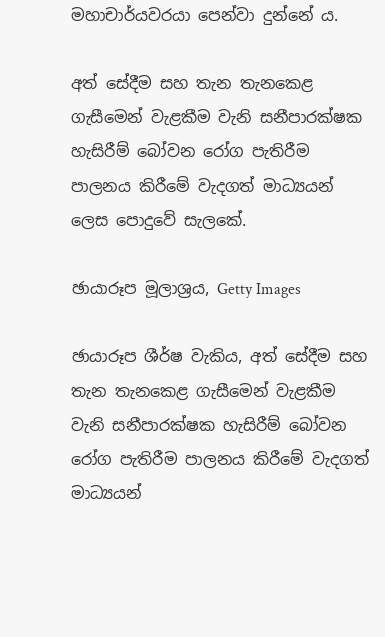මහාචාර්යවරයා පෙන්වා දුන්නේ ය.

අත් සේදීම සහ තැන තැනකෙළ ගැසීමෙන් වැළකීම වැනි සනීපාරක්ෂක හැසිරීම් බෝවන රෝග පැතිරීම පාලනය කිරීමේ වැදගත් මාධ්‍යයන් ලෙස පොදුවේ සැලකේ.

ඡායාරූප මූලාශ්‍රය, Getty Images

ඡායාරූප ශීර්ෂ වැකිය, අත් සේදීම සහ තැන තැනකෙළ ගැසීමෙන් වැළකීම වැනි සනීපාරක්ෂක හැසිරීම් බෝවන රෝග පැතිරීම පාලනය කිරීමේ වැදගත් මාධ්‍යයන්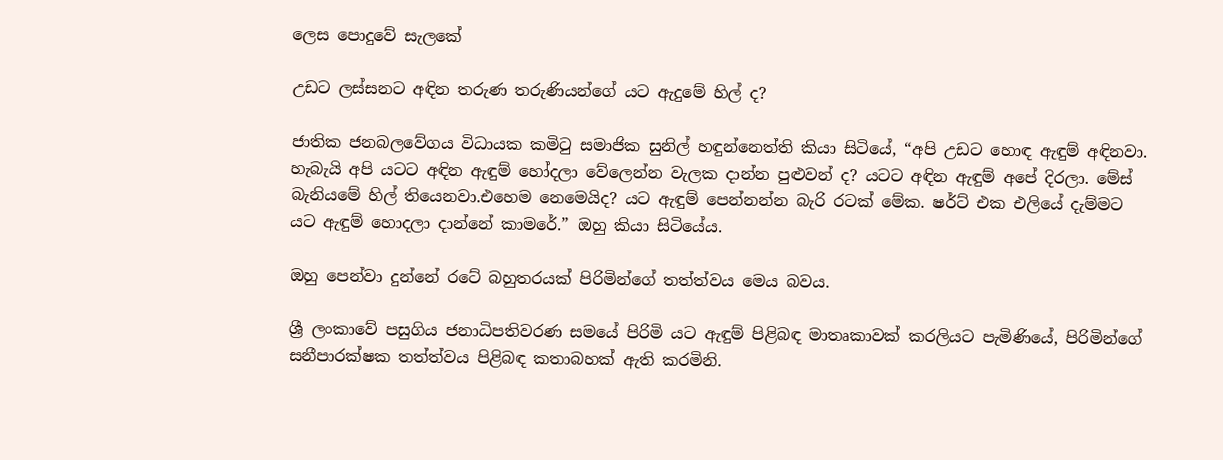ලෙස පොදුවේ සැලකේ

උඩට ලස්සනට අඳින තරුණ තරුණියන්ගේ යට ඇදුමේ හිල් ද?

ජාතික ජනබලවේගය විධායක කමිටු සමාජික සුනිල් හඳුන්නෙත්ති කියා සිටියේ, “අපි උඩට හොඳ ඇඳුම් අඳිනවා. හැබැයි අපි යටට අඳින ඇඳුම් හෝදලා වේලෙන්න වැලක දාන්න පුළුවන් ද? යටට අඳින ඇඳුම් අපේ දිරලා. මේස් බැනියමේ හිල් තියෙනවා.එහෙම නෙමෙයිද? යට ඇඳුම් පෙන්නන්න බැරි රටක් මේක. ෂර්ට් එක එලියේ දැම්මට යට ඇඳුම් හොදලා දාන්නේ කාමරේ.” ඔහු කියා සිටියේය.

ඔහු පෙන්වා දුන්නේ රටේ බහුතරයක් පිරිමින්ගේ තත්ත්වය මෙය බවය.

ශ්‍රී ලංකාවේ පසුගිය ජනාධිපතිවරණ සමයේ පිරිමි යට ඇඳුම් පිළිබඳ මාතෘකාවක් කරලියට පැමිණියේ, පිරිමින්ගේ සනීපාරක්ෂක තත්ත්වය පිළිබඳ කතාබහක් ඇති කරමිනි.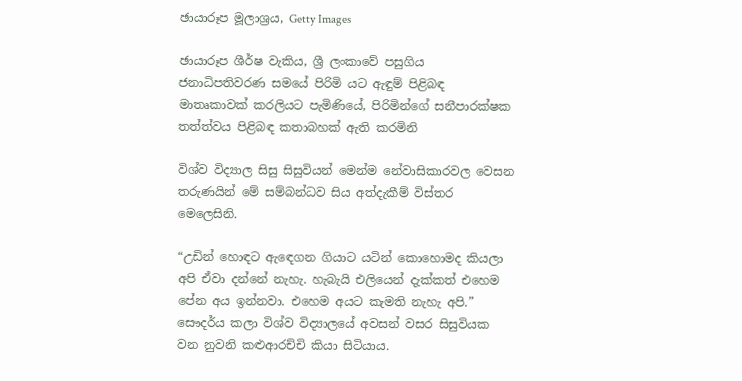ඡායාරූප මූලාශ්‍රය, Getty Images

ඡායාරූප ශීර්ෂ වැකිය, ශ්‍රී ලංකාවේ පසුගිය ජනාධිපතිවරණ සමයේ පිරිමි යට ඇඳුම් පිළිබඳ මාතෘකාවක් කරලියට පැමිණියේ, පිරිමින්ගේ සනීපාරක්ෂක තත්ත්වය පිළිබඳ කතාබහක් ඇති කරමිනි

විශ්ව විද්‍යාල සිසු සිසුවියන් මෙන්ම නේවාසිකාරවල වෙසන තරුණයින් මේ සම්බන්ධව සිය අත්දැකීම් විස්තර මෙලෙසිනි.

“උඩින් හොඳට ඇඳෙගන ගියාට යටින් කොහොමද කියලා අපි ඒවා දන්නේ නැහැ. හැබැයි එලියෙන් දැක්කත් එහෙම පේන අය ඉන්නවා. එහෙම අයට කැමති නැහැ අපි.” සෞදර්ය කලා විශ්ව විද්‍යාලයේ අවසන් වසර සිසුවියක වන නුවනි කළුආරච්චි කියා සිටියාය.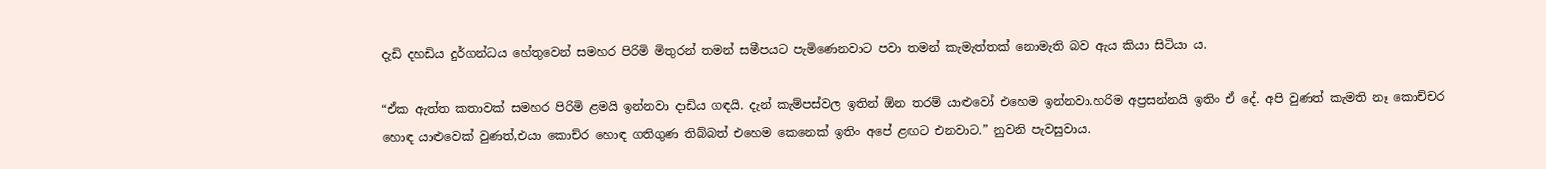දැඩි දහඩිය දුර්ගන්ධය හේතුවෙන් සමහර පිරිමි මිතුරන් තමන් සමීපයට පැමිණෙනවාට පවා තමන් කැමැත්තක් නොමැති බව ඇය කියා සිටියා ය.

“ඒක ඇත්ත කතාවක් සමහර පිරිමි ළමයි ඉන්නවා දාඩිය ගඳයි. දැන් කැම්පස්වල ඉතින් ඕන තරම් යාළුවෝ එහෙම ඉන්නවා.හරිම අප්‍රසන්නයි ඉතිං ඒ දේ. අපි වුණත් කැමති නෑ කොච්චර හොඳ යාළුවෙක් වුණත්,එයා කොච්ර හොඳ ගතිගුණ තිබ්බත් එහෙම කෙනෙක් ඉතිං අපේ ළඟට එනවාට.” නුවනි පැවසුවාය.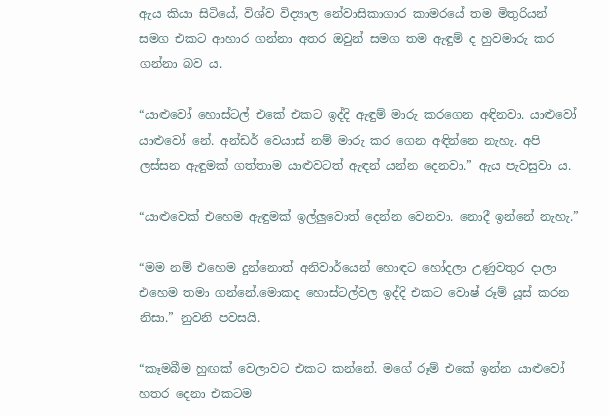ඇය කියා සිටියේ, විශ්ව විද්‍යාල නේවාසිකාගාර කාමරයේ තම මිතුරියන් සමග එකට ආහාර ගන්නා අතර ඔවුන් සමග තම ඇඳුම් ද හුවමාරු කර ගන්නා බව ය.

“යාළුවෝ හොස්ටල් එකේ එකට ඉද්දි ඇඳුම් මාරු කරගෙන අඳිනවා. යාළුවෝ යාළුවෝ නේ. අන්ඩර් වෙයාස් නම් මාරු කර ගෙන අඳින්නෙ නැහැ. අපි ලස්සන ඇඳුමක් ගත්තාම යාළුවටත් ඇඳන් යන්න දෙනවා.” ඇය පැවසුවා ය.

“යාළුවෙක් එහෙම ඇඳුමක් ඉල්ලුවොත් දෙන්න වෙනවා. නොදී ඉන්නේ නැහැ.”

“මම නම් එහෙම දුන්නොත් අනිවාර්යෙන් හොඳට හෝදලා උණුවතුර දාලා එහෙම තමා ගන්නේ.මොකද හොස්ටල්වල ඉද්දි එකට වොෂ් රූම් යූස් කරන නිසා.” නුවනි පවසයි.

“කෑමබීම හුඟක් වෙලාවට එකට කන්නේ. මගේ රූම් එකේ ඉන්න යාළුවෝ හතර දෙනා එකටම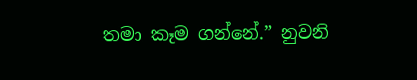තමා කෑම ගන්නේ.” නුවනි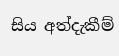සිය අත්දැකීම්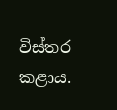විස්තර කළාය.